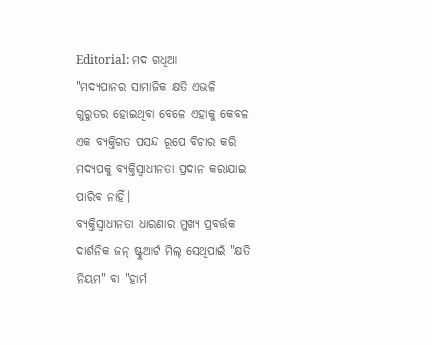Editorial: ମଦ ଗଧିଆ
"ମଦ୍ୟପାନର ସାମାଜିକ କ୍ଷତି ଏଭଳି ଗୁରୁତର ହୋଇଥିବା ବେଳେ ଏହାକୁ କେବଳ ଏକ ବ୍ୟକ୍ତିଗତ ପସନ୍ଦ ରୂପେ ବିଚାର କରି ମଦ୍ୟପକୁ ବ୍ୟକ୍ତିସ୍ବାଧୀନତା ପ୍ରଦାନ କରାଯାଇ ପାରିବ ନାହିଁ।
ବ୍ୟକ୍ତିସ୍ବାଧୀନତା ଧାରଣାର ମୁଖ୍ୟ ପ୍ରବର୍ତ୍ତକ ଦାର୍ଶନିକ ଜନ୍ ଷ୍ଟୁଆର୍ଟ ମିଲ୍ ସେଥିପାଇଁ "କ୍ଷତି ନିୟମ" ବା "ହାର୍ମ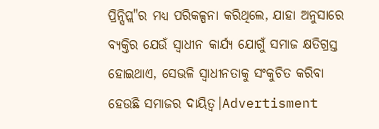ପ୍ରିନ୍ସିପ୍ଲ"ର ମଧ୍ୟ ପରିକଳ୍ପନା କରିଥିଲେ, ଯାହା ଅନୁସାରେ ବ୍ୟକ୍ତିର ଯେଉଁ ସ୍ବାଧୀନ କାର୍ଯ୍ୟ ଯୋଗୁଁ ସମାଜ କ୍ଷତିଗ୍ରସ୍ତ ହୋଇଥାଏ, ସେଭଳି ସ୍ବାଧୀନତାକୁ ସଂକୁଚିତ କରିବା ହେଉଛି ସମାଜର ଦାୟିତ୍ବ।Advertisment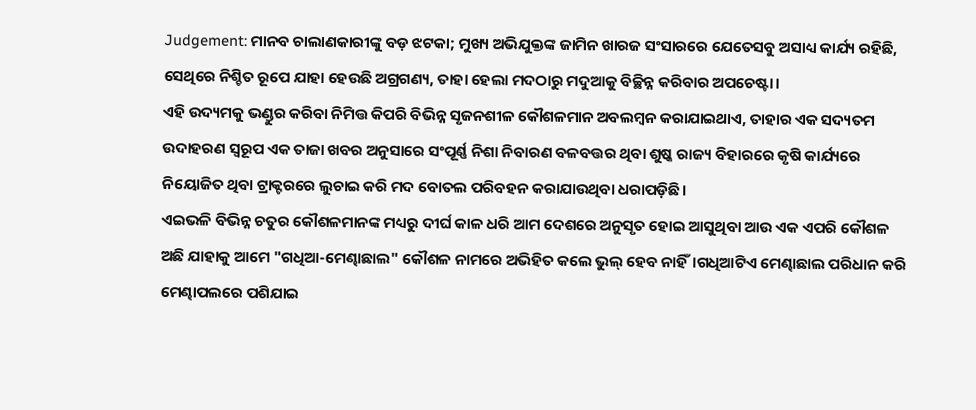Judgement: ମାନବ ଚାଲାଣକାରୀଙ୍କୁ ବଡ଼ ଝଟକା; ମୁଖ୍ୟ ଅଭିଯୁକ୍ତଙ୍କ ଜାମିନ ଖାରଜ ସଂସାରରେ ଯେତେସବୁ ଅସାଧ୍ୟ କାର୍ଯ୍ୟ ରହିଛି, ସେଥିରେ ନିଶ୍ଚିତ ରୂପେ ଯାହା ହେଉଛି ଅଗ୍ରଗଣ୍ୟ, ତାହା ହେଲା ମଦଠାରୁ ମଦୁଆକୁ ବିଚ୍ଛିନ୍ନ କରିବାର ଅପଚେଷ୍ଟା।
ଏହି ଉଦ୍ୟମକୁ ଭଣ୍ଡୁର କରିବା ନିମିତ୍ତ କିପରି ବିଭିନ୍ନ ସୃଜନଶୀଳ କୌଶଳମାନ ଅବଲମ୍ବନ କରାଯାଇଥାଏ, ତାହାର ଏକ ସଦ୍ୟତମ ଉଦାହରଣ ସ୍ବରୂପ ଏକ ତାଜା ଖବର ଅନୁସାରେ ସଂପୂର୍ଣ୍ଣ ନିଶା ନିବାରଣ ବଳବତ୍ତର ଥିବା ଶୁଷ୍କ ରାଜ୍ୟ ବିହାରରେ କୃଷି କାର୍ଯ୍ୟରେ ନିୟୋଜିତ ଥିବା ଟ୍ରାକ୍ଟରରେ ଲୁଚାଇ କରି ମଦ ବୋତଲ ପରିବହନ କରାଯାଉଥିବା ଧରାପଡ଼ିଛି।
ଏଇଭଳି ବିଭିନ୍ନ ଚତୁର କୌଶଳମାନଙ୍କ ମଧ୍ୟରୁ ଦୀର୍ଘ କାଳ ଧରି ଆମ ଦେଶରେ ଅନୁସୃତ ହୋଇ ଆସୁଥିବା ଆଉ ଏକ ଏପରି କୌଶଳ ଅଛି ଯାହାକୁ ଆମେ "ଗଧିଆ-ମେଣ୍ଢାଛାଲ" କୌଶଳ ନାମରେ ଅଭିହିତ କଲେ ଭୁଲ୍ ହେବ ନାହିଁ।ଗଧିଆଟିଏ ମେଣ୍ଢାଛାଲ ପରିଧାନ କରି ମେଣ୍ଢାପଲରେ ପଶିଯାଇ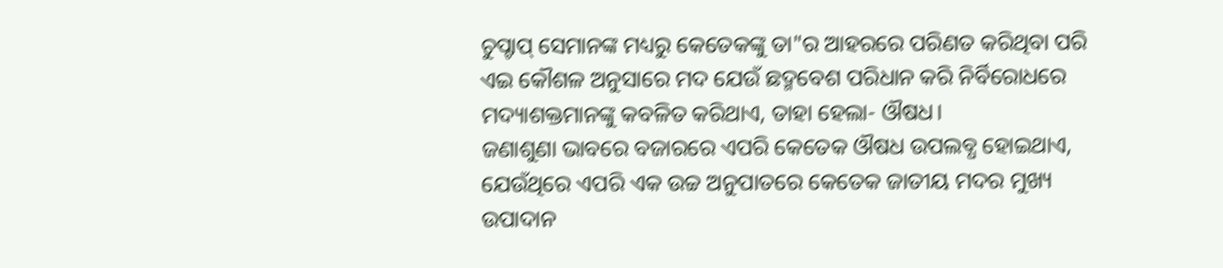ଚୁପ୍ଚାପ୍ ସେମାନଙ୍କ ମଧ୍ୟରୁ କେତେକଙ୍କୁ ତା"ର ଆହରରେ ପରିଣତ କରିଥିବା ପରି ଏଇ କୌଶଳ ଅନୁସାରେ ମଦ ଯେଉଁ ଛଦ୍ମବେଶ ପରିଧାନ କରି ନିର୍ବିରୋଧରେ ମଦ୍ୟାଶକ୍ତମାନଙ୍କୁ କବଳିତ କରିଥାଏ, ତାହା ହେଲା- ଔଷଧ।
ଜଣାଶୁଣା ଭାବରେ ବଜାରରେ ଏପରି କେତେକ ଔଷଧ ଉପଲବ୍ଧ ହୋଇଥାଏ, ଯେଉଁଥିରେ ଏପରି ଏକ ଉଚ୍ଚ ଅନୁପାତରେ କେତେକ ଜାତୀୟ ମଦର ମୁଖ୍ୟ ଉପାଦାନ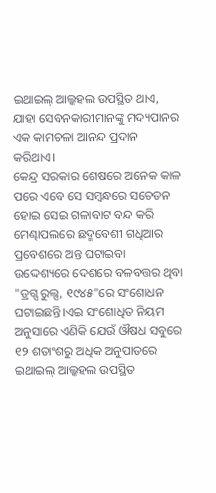ଇଥାଇଲ୍ ଆଲ୍କହଲ ଉପସ୍ଥିତ ଥାଏ, ଯାହା ସେବନକାରୀମାନଙ୍କୁ ମଦ୍ୟପାନର ଏକ କାମଚଳା ଆନନ୍ଦ ପ୍ରଦାନ କରିଥାଏ।
କେନ୍ଦ୍ର ସରକାର ଶେଷରେ ଅନେକ କାଳ ପରେ ଏବେ ସେ ସମ୍ବନ୍ଧରେ ସଚେତନ ହୋଇ ସେଇ ଗଳାବାଟ ବନ୍ଦ କରି ମେଣ୍ଢାପଲରେ ଛଦ୍ମବେଶୀ ଗଧିଆର ପ୍ରବେଶରେ ଅନ୍ତ ଘଟାଇବା ଉଦ୍ଦେଶ୍ୟରେ ଦେଶରେ ବଳବତ୍ତର ଥିବା "ଡ୍ରଗ୍ସ ରୁଲ୍ସ, ୧୯୪୫"ରେ ସଂଶୋଧନ ଘଟାଇଛନ୍ତି।ଏଇ ସଂଶୋଧିତ ନିୟମ ଅନୁସାରେ ଏଣିକି ଯେଉଁ ଔଷଧ ସବୁରେ ୧୨ ଶତାଂଶରୁ ଅଧିକ ଅନୁପାତରେ ଇଥାଇଲ୍ ଆଲ୍କହଲ ଉପସ୍ଥିତ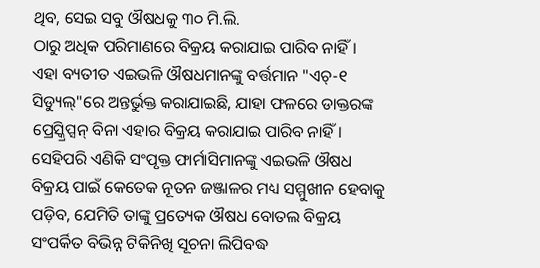ଥିବ, ସେଇ ସବୁ ଔଷଧକୁ ୩୦ ମି.ଲି.
ଠାରୁ ଅଧିକ ପରିମାଣରେ ବିକ୍ରୟ କରାଯାଇ ପାରିବ ନାହିଁ।
ଏହା ବ୍ୟତୀତ ଏଇଭଳି ଔଷଧମାନଙ୍କୁ ବର୍ତ୍ତମାନ "ଏଚ୍-୧ ସିଡ୍ୟୁଲ୍"ରେ ଅନ୍ତର୍ଭୁକ୍ତ କରାଯାଇଛି, ଯାହା ଫଳରେ ଡାକ୍ତରଙ୍କ ପ୍ରେସ୍କ୍ରିପ୍ସନ୍ ବିନା ଏହାର ବିକ୍ରୟ କରାଯାଇ ପାରିବ ନାହିଁ।
ସେହିପରି ଏଣିକି ସଂପୃକ୍ତ ଫାର୍ମାସିମାନଙ୍କୁ ଏଇଭଳି ଔଷଧ ବିକ୍ରୟ ପାଇଁ କେତେକ ନୂତନ ଜଞ୍ଜାଳର ମଧ୍ୟ ସମ୍ମୁଖୀନ ହେବାକୁ ପଡ଼ିବ, ଯେମିତି ତାଙ୍କୁ ପ୍ରତ୍ୟେକ ଔଷଧ ବୋତଲ ବିକ୍ରୟ ସଂପର୍କିତ ବିଭିନ୍ନ ଟିକିନିଖି ସୂଚନା ଲିପିବଦ୍ଧ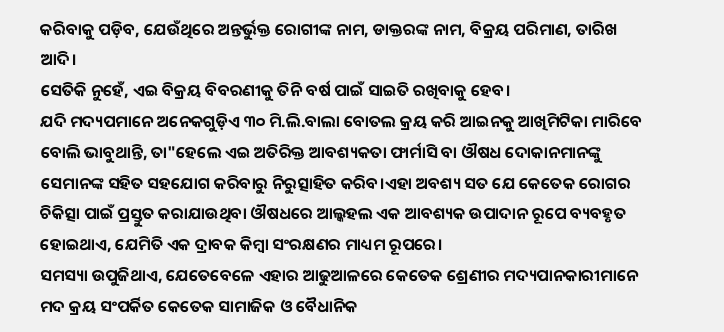କରିବାକୁ ପଡ଼ିବ, ଯେଉଁଥିରେ ଅନ୍ତର୍ଭୁକ୍ତ ରୋଗୀଙ୍କ ନାମ, ଡାକ୍ତରଙ୍କ ନାମ, ବିକ୍ରୟ ପରିମାଣ, ତାରିଖ ଆଦି।
ସେତିକି ନୁହେଁ, ଏଇ ବିକ୍ରୟ ବିବରଣୀକୁ ତିନି ବର୍ଷ ପାଇଁ ସାଇତି ରଖିବାକୁ ହେବ।
ଯଦି ମଦ୍ୟପମାନେ ଅନେକଗୁଡ଼ିଏ ୩୦ ମି.ଲି.ବାଲା ବୋତଲ କ୍ରୟ କରି ଆଇନକୁ ଆଖିମିଟିକା ମାରିବେ ବୋଲି ଭାବୁଥାନ୍ତି, ତା"ହେଲେ ଏଇ ଅତିରିକ୍ତ ଆବଶ୍ୟକତା ଫାର୍ମାସି ବା ଔଷଧ ଦୋକାନମାନଙ୍କୁ ସେମାନଙ୍କ ସହିତ ସହଯୋଗ କରିବାରୁ ନିରୁତ୍ସାହିତ କରିବ।ଏହା ଅବଶ୍ୟ ସତ ଯେ କେତେକ ରୋଗର ଚିକିତ୍ସା ପାଇଁ ପ୍ରସ୍ତୁତ କରାଯାଉଥିବା ଔଷଧରେ ଆଲ୍କହଲ ଏକ ଆବଶ୍ୟକ ଉପାଦାନ ରୂପେ ବ୍ୟବହୃତ ହୋଇଥାଏ, ଯେମିତି ଏକ ଦ୍ରାବକ କିମ୍ବା ସଂରକ୍ଷଣର ମାଧ୍ୟମ ରୂପରେ।
ସମସ୍ୟା ଉପୁଜିଥାଏ, ଯେତେବେଳେ ଏହାର ଆଢୁଆଳରେ କେତେକ ଶ୍ରେଣୀର ମଦ୍ୟପାନକାରୀମାନେ ମଦ କ୍ରୟ ସଂପର୍କିତ କେତେକ ସାମାଜିକ ଓ ବୈଧାନିକ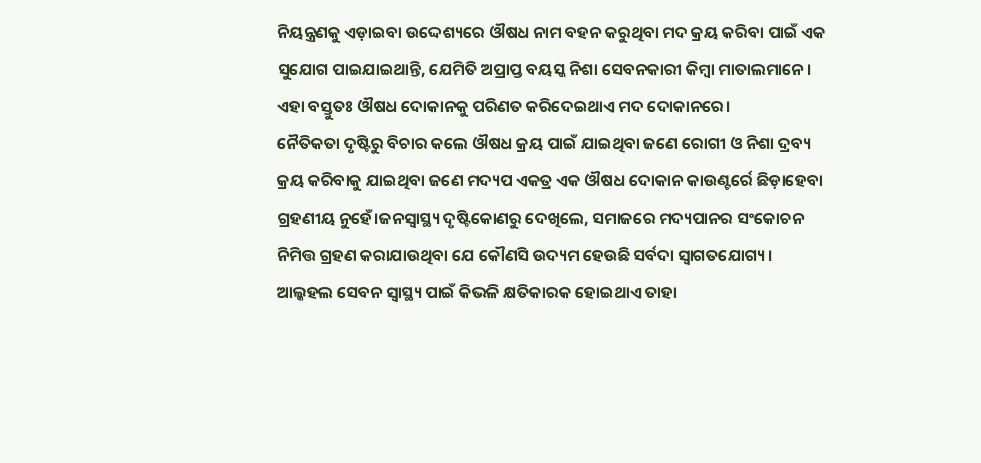ନିୟନ୍ତ୍ରଣକୁ ଏଡ଼ାଇବା ଉଦ୍ଦେଶ୍ୟରେ ଔଷଧ ନାମ ବହନ କରୁଥିବା ମଦ କ୍ରୟ କରିବା ପାଇଁ ଏକ ସୁଯୋଗ ପାଇଯାଇଥାନ୍ତି, ଯେମିତି ଅପ୍ରାପ୍ତ ବୟସ୍କ ନିଶା ସେବନକାରୀ କିମ୍ବା ମାତାଲମାନେ।
ଏହା ବସ୍ତୁତଃ ଔଷଧ ଦୋକାନକୁ ପରିଣତ କରିଦେଇଥାଏ ମଦ ଦୋକାନରେ।
ନୈତିକତା ଦୃଷ୍ଟିରୁ ବିଚାର କଲେ ଔଷଧ କ୍ରୟ ପାଇଁ ଯାଇଥିବା ଜଣେ ରୋଗୀ ଓ ନିଶା ଦ୍ରବ୍ୟ କ୍ରୟ କରିବାକୁ ଯାଇଥିବା ଜଣେ ମଦ୍ୟପ ଏକତ୍ର ଏକ ଔଷଧ ଦୋକାନ କାଉଣ୍ଟର୍ରେ ଛିଡ଼ାହେବା ଗ୍ରହଣୀୟ ନୁହେଁ।ଜନସ୍ବାସ୍ଥ୍ୟ ଦୃଷ୍ଟିକୋଣରୁ ଦେଖିଲେ, ସମାଜରେ ମଦ୍ୟପାନର ସଂକୋଚନ ନିମିତ୍ତ ଗ୍ରହଣ କରାଯାଉଥିବା ଯେ କୌଣସି ଉଦ୍ୟମ ହେଉଛି ସର୍ବଦା ସ୍ବାଗତଯୋଗ୍ୟ।
ଆଲ୍କହଲ ସେବନ ସ୍ବାସ୍ଥ୍ୟ ପାଇଁ କିଭଳି କ୍ଷତିକାରକ ହୋଇଥାଏ ତାହା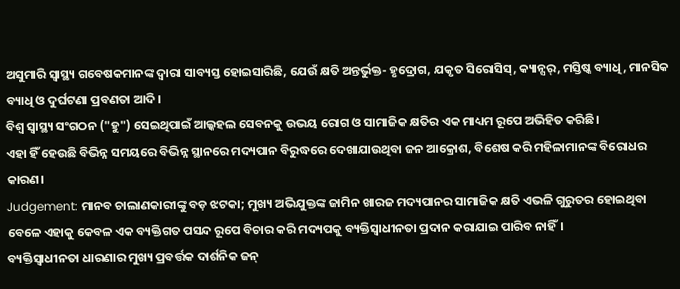ଅସୁମାରି ସ୍ବାସ୍ଥ୍ୟ ଗବେଷକମାନଙ୍କ ଦ୍ବାରା ସାବ୍ୟସ୍ତ ହୋଇସାରିଛି, ଯେଉଁ କ୍ଷତି ଅନ୍ତର୍ଭୁକ୍ତ- ହୃଦ୍ରୋଗ, ଯକୃତ ସିରୋସିସ୍, କ୍ୟାନ୍ସର୍, ମସ୍ତିଷ୍କ ବ୍ୟାଧି, ମାନସିକ ବ୍ୟାଧି ଓ ଦୁର୍ଘଟଣା ପ୍ରବଣତା ଆଦି।
ବିଶ୍ବ ସ୍ବାସ୍ଥ୍ୟ ସଂଗଠନ ("ହୁ") ସେଇଥିପାଇଁ ଆଲ୍କହଲ ସେବନକୁ ଉଭୟ ରୋଗ ଓ ସାମାଜିକ କ୍ଷତିର ଏକ ମାଧ୍ୟମ ରୂପେ ଅଭିହିତ କରିଛି।
ଏହା ହିଁ ହେଉଛି ବିଭିନ୍ନ ସମୟରେ ବିଭିନ୍ନ ସ୍ଥାନରେ ମଦ୍ୟପାନ ବିରୁଦ୍ଧରେ ଦେଖାଯାଉଥିବା ଜନ ଆକ୍ରୋଶ, ବିଶେଷ କରି ମହିଳାମାନଙ୍କ ବିରୋଧର କାରଣ।
Judgement: ମାନବ ଚାଲାଣକାରୀଙ୍କୁ ବଡ଼ ଝଟକା; ମୁଖ୍ୟ ଅଭିଯୁକ୍ତଙ୍କ ଜାମିନ ଖାରଜ ମଦ୍ୟପାନର ସାମାଜିକ କ୍ଷତି ଏଭଳି ଗୁରୁତର ହୋଇଥିବା ବେଳେ ଏହାକୁ କେବଳ ଏକ ବ୍ୟକ୍ତିଗତ ପସନ୍ଦ ରୂପେ ବିଚାର କରି ମଦ୍ୟପକୁ ବ୍ୟକ୍ତିସ୍ବାଧୀନତା ପ୍ରଦାନ କରାଯାଇ ପାରିବ ନାହିଁ।
ବ୍ୟକ୍ତିସ୍ବାଧୀନତା ଧାରଣାର ମୁଖ୍ୟ ପ୍ରବର୍ତ୍ତକ ଦାର୍ଶନିକ ଜନ୍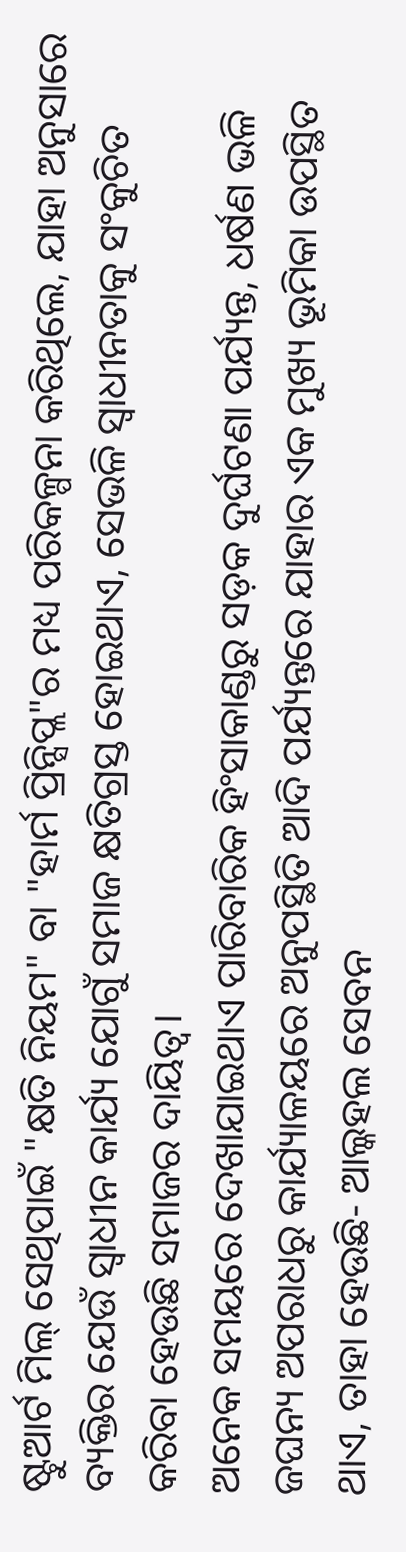ଷ୍ଟୁଆର୍ଟ ମିଲ୍ ସେଥିପାଇଁ "କ୍ଷତି ନିୟମ" ବା "ହାର୍ମ ପ୍ରିନ୍ସିପ୍ଲ"ର ମଧ୍ୟ ପରିକଳ୍ପନା କରିଥିଲେ, ଯାହା ଅନୁସାରେ ବ୍ୟକ୍ତିର ଯେଉଁ ସ୍ବାଧୀନ କାର୍ଯ୍ୟ ଯୋଗୁଁ ସମାଜ କ୍ଷତିଗ୍ରସ୍ତ ହୋଇଥାଏ, ସେଭଳି ସ୍ବାଧୀନତାକୁ ସଂକୁଚିତ କରିବା ହେଉଛି ସମାଜର ଦାୟିତ୍ବ।
ଅନେକ ସମୟରେ ଦେଖାଯାଇଥାଏ ପାରିବାରିକ ହିଂସାକାଣ୍ଡରୁ ସଡ଼କ ଦୁର୍ଘଟଣା ପର୍ଯ୍ୟନ୍ତ, ଧର୍ଷଣ ଭଳି ଜଘନ୍ୟ ଅପରାଧରୁ କାର୍ଯ୍ୟାଳୟରେ ଅନୁପସ୍ଥିତି ଆଦି ପର୍ଯ୍ୟନ୍ତରେ ଯାହାର ଏକ ମୁଖ୍ୟ ଭୂମିକା ଉପସ୍ଥିତ ଥାଏ, ତାହା ହେଉଛି- ଆଲ୍କହଲ ସେବନ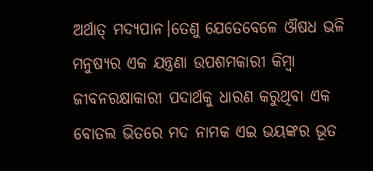ଅର୍ଥାତ୍ ମଦ୍ୟପାନ।ତେଣୁ ଯେତେବେଳେ ଔଷଧ ଭଳି ମନୁଷ୍ୟର ଏକ ଯନ୍ତ୍ରଣା ଉପଶମକାରୀ କିମ୍ବା ଜୀବନରକ୍ଷାକାରୀ ପଦାର୍ଥକୁ ଧାରଣ କରୁଥିବା ଏକ ବୋତଲ ଭିତରେ ମଦ ନାମକ ଏଇ ଭୟଙ୍କର ଭୂତ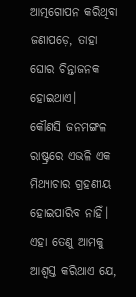ଆତ୍ମଗୋପନ କରିଥିବା ଜଣାପଡ଼େ, ତାହା ଘୋର ଚିନ୍ତାଜନକ ହୋଇଥାଏ।
କୌଣସି ଜନମଙ୍ଗଳ ରାଷ୍ଟ୍ରରେ ଏଭଳି ଏକ ମିଥ୍ୟାଚାର ଗ୍ରହଣୀୟ ହୋଇପାରିବ ନାହିଁ।
ଏହା ତେଣୁ ଆମକୁ ଆଶ୍ବସ୍ତ କରିଥାଏ ଯେ,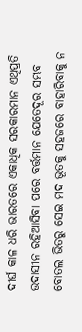ଦୀର୍ଘ କାଳ ଧରି ଭାରତରେ ଏକାଧିକ ସରକାରମାନ ଏଥିପ୍ରତି ଉଦାସୀନ ରହିଆସିବା ପରେ ବର୍ତ୍ତମାନ ଯେତେଦୂର ସମ୍ଭବ ବୋତଲ ଭିତରୁ ସେଇ ମଦ ଭୂତକୁ ସହଜରେ ବାହାରିବାକୁ ନ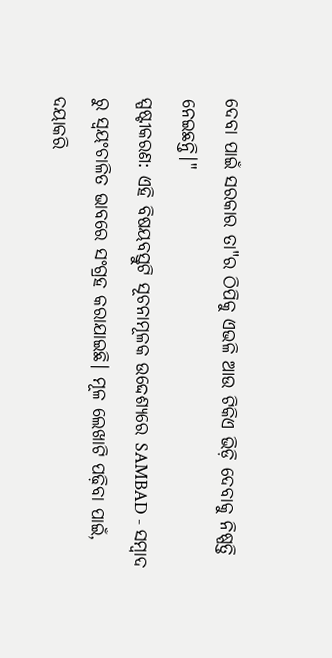ଦେବା ପାଇଁ ସରକାର ତା"ର ଠିପିକୁ ଏଭଳି ଆଉ ଟିକିଏ ଭିଡ଼ି ଦେବାକୁ ନିଷ୍ପତ୍ତି ନେଇଛନ୍ତି।"
ସ୍ପଷ୍ଟୀକରଣ: ଏହି ବିଷୟବସ୍ତୁଟି ସୂଚନାମୂଳକ ଉଦ୍ଦେଶ୍ୟରେ SAMBAD - ସମ୍ବାଦ ରୁ ସ୍ୱୟଂଚାଳିତ ଭାବରେ ସଂଗ୍ରହ କରାଯାଇଛି। ମୂଳ ଲେଖାଟି ପଢ଼ିବା ପାଇଁ, ଦୟାକରି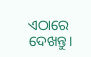ଏଠାରେ ଦେଖନ୍ତୁ।